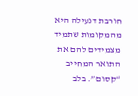חורבת דנעילה היא מהמקומות שתמיד מצמידים להם את התואר המחייב “קסום”. בלב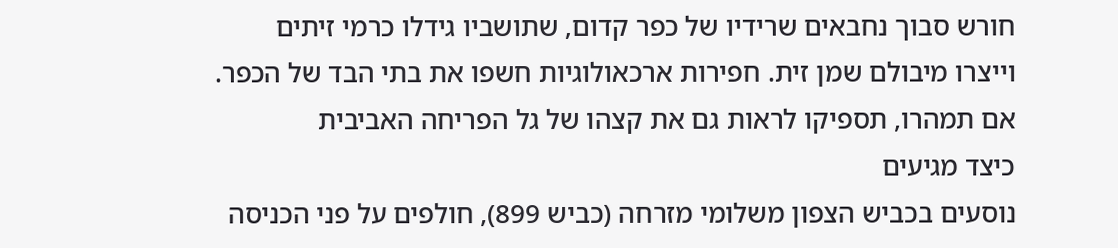חורש סבוך נחבאים שרידיו של כפר קדום, שתושביו גידלו כרמי זיתים וייצרו מיבולם שמן זית. חפירות ארכאולוגיות חשפו את בתי הבד של הכפר. אם תמהרו, תספיקו לראות גם את קצהו של גל הפריחה האביבית
כיצד מגיעים
נוסעים בכביש הצפון משלומי מזרחה (כביש 899), חולפים על פני הכניסה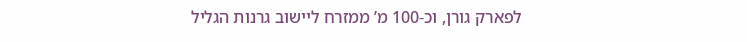לפארק גורן, וכ-100 מ’ ממזרח ליישוב גרנות הגליל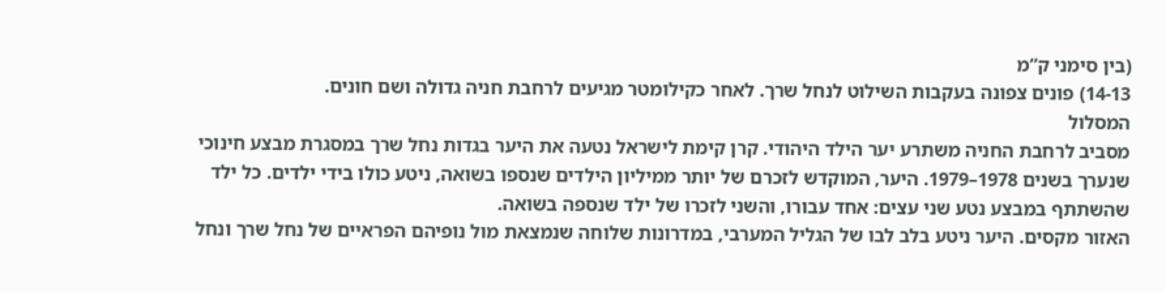(בין סימני ק”מ
14-13) פונים צפונה בעקבות השילוט לנחל שרך. לאחר כקילומטר מגיעים לרחבת חניה גדולה ושם חונים.
המסלול
מסביב לרחבת החניה משתרע יער הילד היהודי. קרן קימת לישראל נטעה את היער בגדות נחל שרך במסגרת מבצע חינוכי שנערך בשנים 1978–1979. היער, המוקדש לזכרם של יותר ממיליון הילדים שנספו בשואה, ניטע כולו בידי ילדים. כל ילד שהשתתף במבצע נטע שני עצים: אחד עבורו, והשני לזכרו של ילד שנספה בשואה.
האזור מקסים. היער ניטע בלב לבו של הגליל המערבי, במדרונות שלוחה שנמצאת מול נופיהם הפראיים של נחל שרך ונחל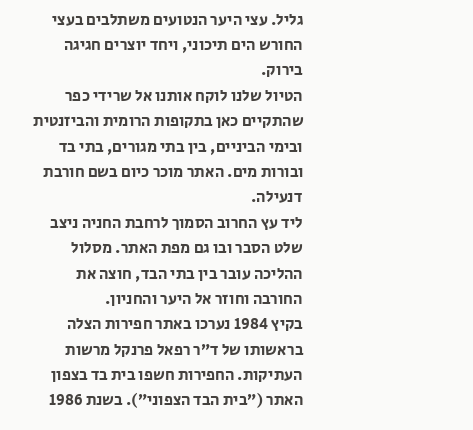גליל. עצי היער הנטועים משתלבים בעצי החורש הים תיכוני, ויחד יוצרים חגיגה בירוק.
הטיול שלנו לוקח אותנו אל שרידי כפר שהתקיים כאן בתקופות הרומית והביזנטית ובימי הביניים, בין בתי מגורים, בתי בד ובורות מים. האתר מוכר כיום בשם חורבת דנעילה.
ליד עץ החרוב הסמוך לרחבת החניה ניצב שלט הסבר ובו גם מפת האתר. מסלול ההליכה עובר בין בתי הבד, חוצה את החורבה וחוזר אל היער והחניון.
בקיץ 1984 נערכו באתר חפירות הצלה בראשותו של ד”ר רפאל פרנקל מרשות העתיקות. החפירות חשפו בית בד בצפון האתר (”בית הבד הצפוני”). בשנת 1986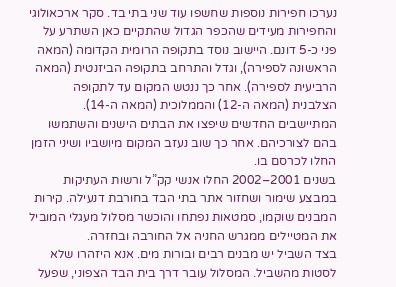נערכו חפירות נוספות שחשפו עוד שני בתי בד. סקר ארכאולוגי והחפירות מעידים שהכפר הגדול שהתקיים כאן השתרע על פני כ-5 דונם. היישוב נוסד בתקופה הרומית הקדומה (המאה הראשונה לספירה), וגדל והתרחב בתקופה הביזנטית (המאה הרביעית לספירה). אחר כך ננטש המקום עד לתקופה הצלבנית (המאה ה-12) והממלוכית (המאה ה-14). המתיישבים החדשים שיפצו את הבתים הישנים והשתמשו בהם לצורכיהם. אחר כך שוב נעזב המקום מיושביו ושיני הזמן החלו לכרסם בו.
בשנים 2001–2002 החלו אנשי קק”ל ורשות העתיקות במבצע שימור ושחזור אתר בתי הבד בחורבת דנעילה. קירות המבנים שוקמו, סמטאות נפתחו והוכשר מסלול מעגלי המוביל את המטיילים ממגרש החניה אל החורבה ובחזרה.
בצד השביל יש מבנים רבים ובורות מים. אנא היזהרו שלא לסטות מהשביל. המסלול עובר דרך בית הבד הצפוני, שפעל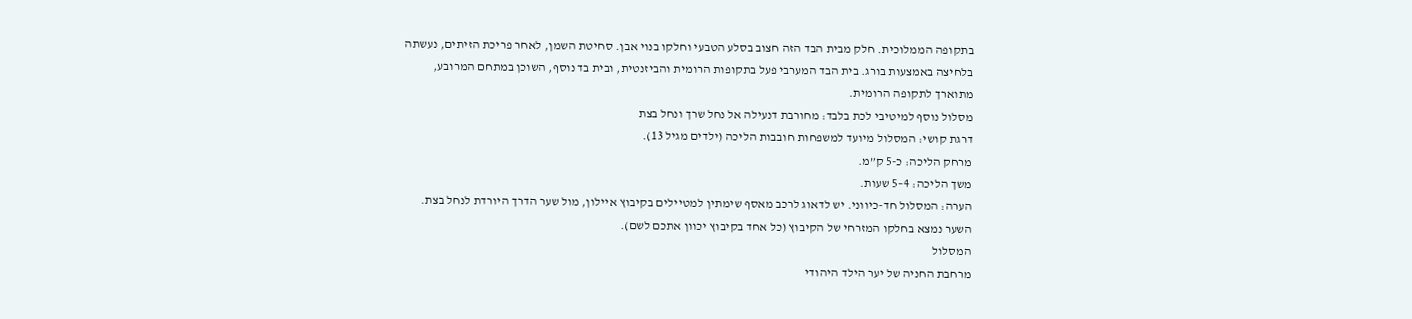בתקופה הממלוכית. חלק מבית הבד הזה חצוב בסלע הטבעי וחלקו בנוי אבן. סחיטת השמן, לאחר פריכת הזיתים, נעשתה בלחיצה באמצעות בורג. בית הבד המערבי פעל בתקופות הרומית והביזנטית, ובית בד נוסף, השוכן במתחם המרובע, מתוארך לתקופה הרומית.
מסלול נוסף למיטיבי לכת בלבד: מחורבת דנעילה אל נחל שרך ונחל בצת
דרגת קושי: המסלול מיועד למשפחות חובבות הליכה (ילדים מגיל 13).
מרחק הליכה: כ-5 ק”מ.
משך הליכה: 4–5 שעות.
הערה: המסלול חד-כיווני. יש לדאוג לרכב מאסף שימתין למטיילים בקיבוץ איילון, מול שער הדרך היורדת לנחל בצת. השער נמצא בחלקו המזרחי של הקיבוץ (כל אחד בקיבוץ יכוון אתכם לשם).
המסלול
מרחבת החניה של יער הילד היהודי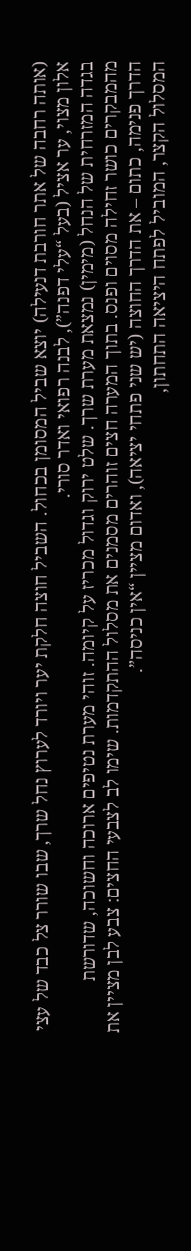(אותה רחבה של אתר חורבת דנעילה) יוצא שביל המסומן בכחול. השביל חוצה חלקת יער ויורד לערוץ נחל שרך, שבו שורר צל כבד של עצי אלון מצוי, ער אציל (בעל “עלי דפנה”), לבנה רפואי ואדר סורי.
בגדה המזרחית של הנחל (מימין) נמצאת מערת שרך. שלט ירוק וגדול מכריז על קיומה. זוהי מערת נטיפים ארוכה וחשוכה, שדורשת מהמבקרים כושר זחילה מסוים ופנס. בתוך המערה חצים זוהרים מסמנים את מסלול ההתקדמות. שימו לב לצבעי החצים: צבע לבן מציין את הדרך פנימה, כתום – את הדרך החוצה (יש שני פתחי יציאה), ואדום מציין “אין כניסה”.
המסלול הקצר, המוביל לפתח היציאה התחתון,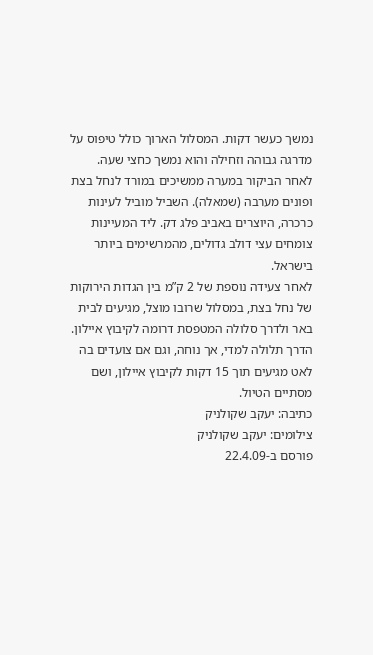נמשך כעשר דקות. המסלול הארוך כולל טיפוס על מדרגה גבוהה וזחילה והוא נמשך כחצי שעה.
לאחר הביקור במערה ממשיכים במורד לנחל בצת ופונים מערבה (שמאלה). השביל מוביל לעינות כרכרה, היוצרים באביב פלג דק. ליד המעיינות צומחים עצי דולב גדולים, מהמרשימים ביותר בישראל.
לאחר צעידה נוספת של 2 ק”מ בין הגדות הירוקות של נחל בצת, במסלול שרובו מוצל, מגיעים לבית באר ולדרך סלולה המטפסת דרומה לקיבוץ איילון. הדרך תלולה למדי, אך נוחה, וגם אם צועדים בה לאט מגיעים תוך 15 דקות לקיבוץ איילון, ושם מסתיים הטיול.
כתיבה: יעקב שקולניק
צילומים: יעקב שקולניק
פורסם ב-22.4.09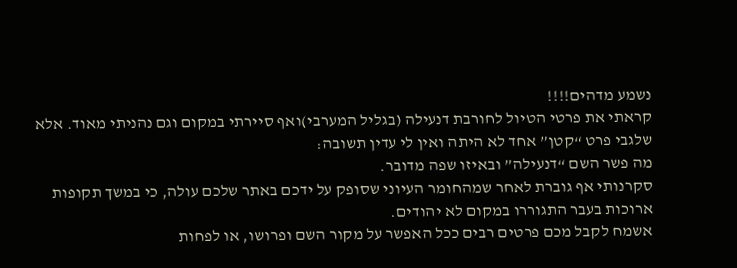נשמע מדהים!!!!
קראתי את פרטי הטיול לחורבת דנעילה (בגליל המערבי)ואף סיירתי במקום וגם נהניתי מאוד. אלא שלגבי פרט “קטן” אחד לא היתה ואין לי עדין תשובה:
מה פשר השם “דנעילה” ובאיזו שפה מדובר.
סקרנותי אף גוברת לאחר שמהחומר העיוני שסופק על ידכם באתר שלכם עולה, כי במשך תקופות ארוכות בעבר התגוררו במקום לא יהודים.
אשמח לקבל מכם פרטים רבים ככל האפשר על מקור השם ופרושו, או לפחות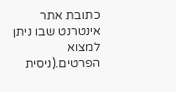כתובת אתר אינטרנט שבו ניתן למצוא הפרטים.(ניסית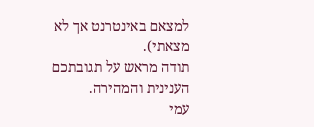למצאם באינטרנט אך לא מצאתי).
תודה מראש על תגובתכם הענינית והמהירה.
עמי